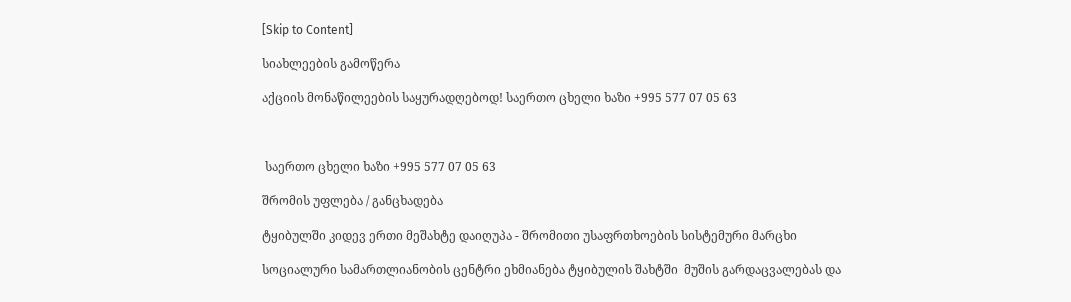[Skip to Content]

სიახლეების გამოწერა

აქციის მონაწილეების საყურადღებოდ! საერთო ცხელი ხაზი +995 577 07 05 63



 საერთო ცხელი ხაზი +995 577 07 05 63

შრომის უფლება / განცხადება

ტყიბულში კიდევ ერთი მეშახტე დაიღუპა - შრომითი უსაფრთხოების სისტემური მარცხი

სოციალური სამართლიანობის ცენტრი ეხმიანება ტყიბულის შახტში  მუშის გარდაცვალებას და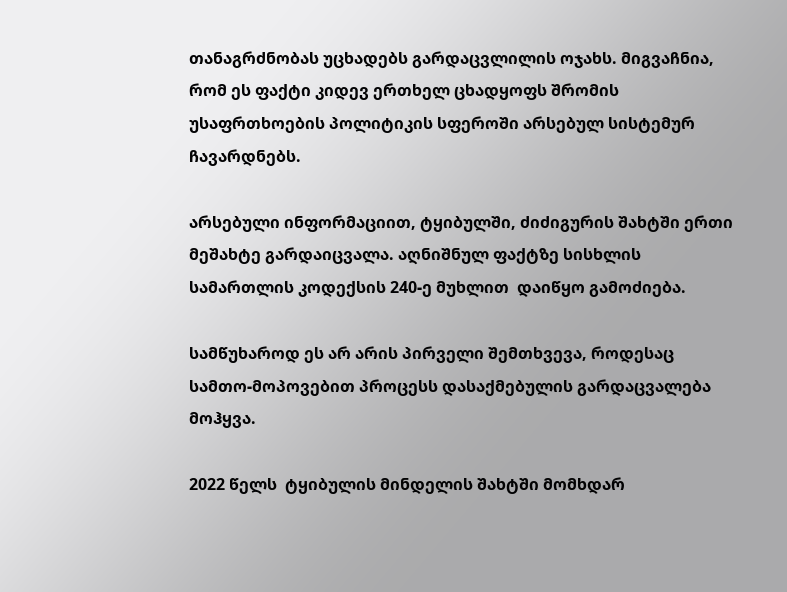თანაგრძნობას უცხადებს გარდაცვლილის ოჯახს. მიგვაჩნია, რომ ეს ფაქტი კიდევ ერთხელ ცხადყოფს შრომის უსაფრთხოების პოლიტიკის სფეროში არსებულ სისტემურ ჩავარდნებს.

არსებული ინფორმაციით, ტყიბულში, ძიძიგურის შახტში ერთი მეშახტე გარდაიცვალა. აღნიშნულ ფაქტზე სისხლის სამართლის კოდექსის 240-ე მუხლით  დაიწყო გამოძიება.

სამწუხაროდ ეს არ არის პირველი შემთხვევა, როდესაც სამთო-მოპოვებით პროცესს დასაქმებულის გარდაცვალება მოჰყვა.

2022 წელს  ტყიბულის მინდელის შახტში მომხდარ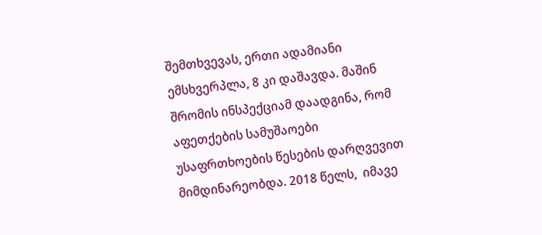შემთხვევას, ერთი ადამიანი ემსხვერპლა, 8 კი დაშავდა. მაშინ შრომის ინსპექციამ დაადგინა, რომ აფეთქების სამუშაოები  უსაფრთხოების წესების დარღვევით მიმდინარეობდა. 2018 წელს,  იმავე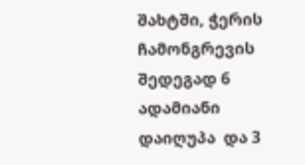შახტში, ჭერის ჩამონგრევის შედეგად 6 ადამიანი დაიღუპა  და 3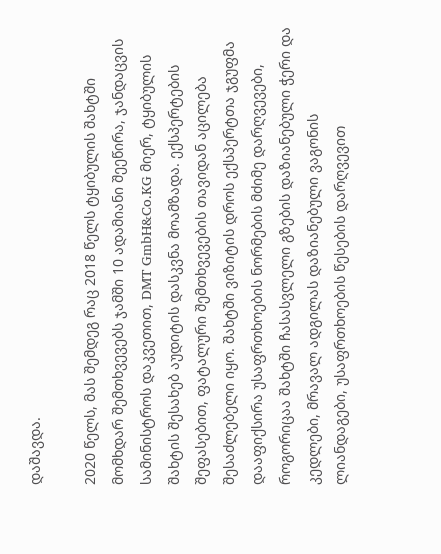დაშავდა.

2020 წელს, მას შემდეგ რაც 2018 წელს ტყიბულის შახტში მომხდარ შემთხვევებს ჯამში 10 ადამიანი შეეწირა, ჯანდაცვის სამინისტროს დაკვეთით, DMT GmbH&Co.KG მიერ, ტყიბულის შახტის შესახებ აუდიტის დასკვნა მოამზადა. ექსპერტების შეფასებით, ფატალური შემთხვევების თავიდან აცილება შესაძლებელი იყო. შახტში ვიზიტის დროს ექსპერტთა ჯგუფმა დააფიქსირა უსაფრთხოების ნორმების მძიმე დარღვევები, როგორიცაა შახტში ჩასასვლელი გზების დაზიანებული ჭერი და კედლები, მრავალ ადგილას დაზიანებული ვაგონის ლიანდაგები, უსაფრთხოების წესების დარღვევით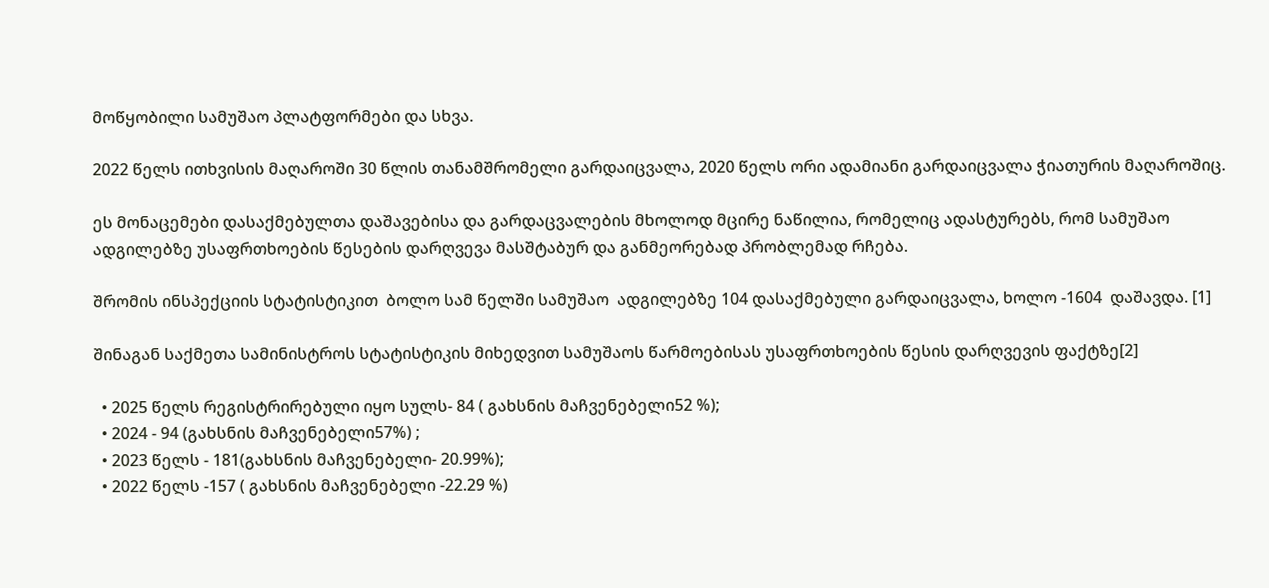მოწყობილი სამუშაო პლატფორმები და სხვა.

2022 წელს ითხვისის მაღაროში 30 წლის თანამშრომელი გარდაიცვალა, 2020 წელს ორი ადამიანი გარდაიცვალა ჭიათურის მაღაროშიც.

ეს მონაცემები დასაქმებულთა დაშავებისა და გარდაცვალების მხოლოდ მცირე ნაწილია, რომელიც ადასტურებს, რომ სამუშაო ადგილებზე უსაფრთხოების წესების დარღვევა მასშტაბურ და განმეორებად პრობლემად რჩება.

შრომის ინსპექციის სტატისტიკით  ბოლო სამ წელში სამუშაო  ადგილებზე 104 დასაქმებული გარდაიცვალა, ხოლო -1604  დაშავდა. [1]

შინაგან საქმეთა სამინისტროს სტატისტიკის მიხედვით სამუშაოს წარმოებისას უსაფრთხოების წესის დარღვევის ფაქტზე[2]

  • 2025 წელს რეგისტრირებული იყო სულს- 84 ( გახსნის მაჩვენებელი52 %);
  • 2024 - 94 (გახსნის მაჩვენებელი57%) ;
  • 2023 წელს - 181(გახსნის მაჩვენებელი- 20.99%);
  • 2022 წელს -157 ( გახსნის მაჩვენებელი -22.29 %)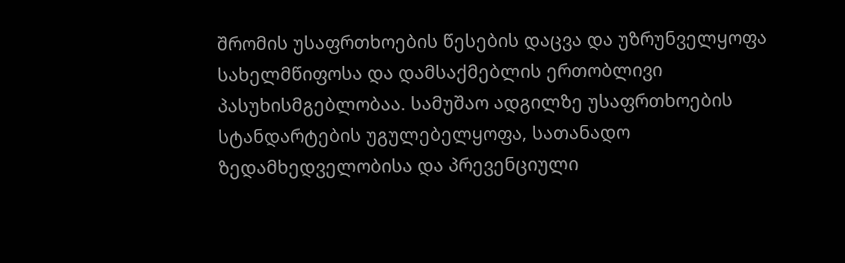შრომის უსაფრთხოების წესების დაცვა და უზრუნველყოფა სახელმწიფოსა და დამსაქმებლის ერთობლივი პასუხისმგებლობაა. სამუშაო ადგილზე უსაფრთხოების სტანდარტების უგულებელყოფა, სათანადო ზედამხედველობისა და პრევენციული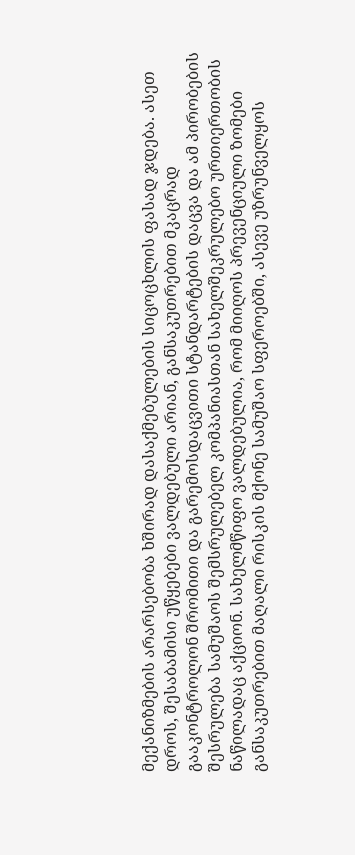მექანიზმების არარსებობა ხშირად დასაქმებულების სიცოცხლის ფასად ჯდება. ასეთ დროს, შესაბამისი უწყებები ვალდებული არიან, განსაკუთრებით მკაცრად გააკონტროლონ შრომითი და გარემოსდაცვითი სტანდარტების დაცვა და ამ პირობების შესრულება სამუშაოს შემსრულებელ კომპანიასთან სახელშეკრულებო ურთიერთობის ნაწილადაც აქციონ. სახელმწიფო ვალდებულია, რომ მიიღოს პრევენციული ზომები განსაკუთრებით მაღალი რისკის მქონე სამუშაო სფეროებში, ასევე უზრუნველყოს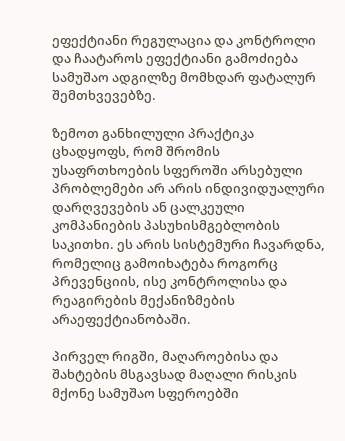ეფექტიანი რეგულაცია და კონტროლი და ჩაატაროს ეფექტიანი გამოძიება სამუშაო ადგილზე მომხდარ ფატალურ შემთხვევებზე.

ზემოთ განხილული პრაქტიკა ცხადყოფს, რომ შრომის უსაფრთხოების სფეროში არსებული პრობლემები არ არის ინდივიდუალური დარღვევების ან ცალკეული კომპანიების პასუხისმგებლობის საკითხი. ეს არის სისტემური ჩავარდნა, რომელიც გამოიხატება როგორც პრევენციის, ისე კონტროლისა და რეაგირების მექანიზმების არაეფექტიანობაში.

პირველ რიგში, მაღაროებისა და შახტების მსგავსად მაღალი რისკის მქონე სამუშაო სფეროებში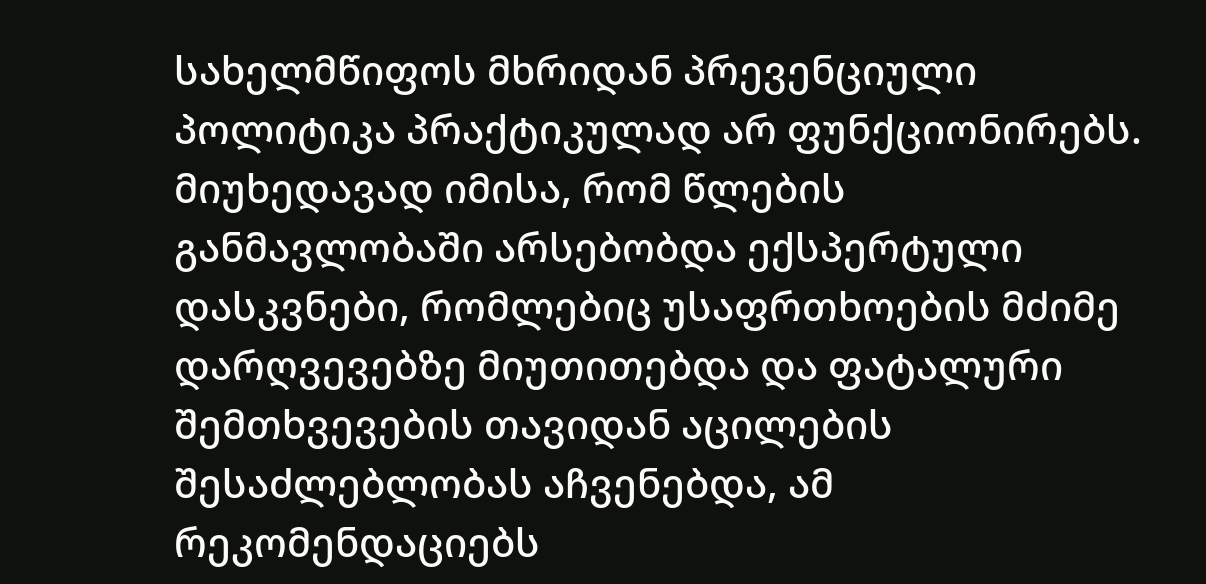სახელმწიფოს მხრიდან პრევენციული პოლიტიკა პრაქტიკულად არ ფუნქციონირებს. მიუხედავად იმისა, რომ წლების განმავლობაში არსებობდა ექსპერტული დასკვნები, რომლებიც უსაფრთხოების მძიმე დარღვევებზე მიუთითებდა და ფატალური შემთხვევების თავიდან აცილების შესაძლებლობას აჩვენებდა, ამ რეკომენდაციებს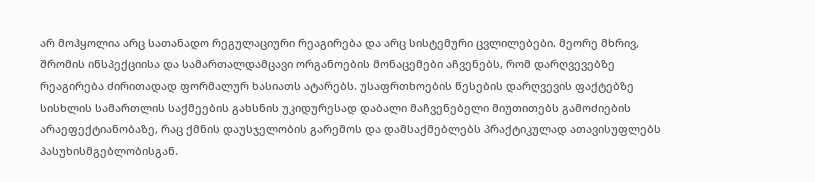არ მოჰყოლია არც სათანადო რეგულაციური რეაგირება და არც სისტემური ცვლილებები. მეორე მხრივ, შრომის ინსპექციისა და სამართალდამცავი ორგანოების მონაცემები აჩვენებს, რომ დარღვევებზე რეაგირება ძირითადად ფორმალურ ხასიათს ატარებს. უსაფრთხოების წესების დარღვევის ფაქტებზე სისხლის სამართლის საქმეების გახსნის უკიდურესად დაბალი მაჩვენებელი მიუთითებს გამოძიების არაეფექტიანობაზე, რაც ქმნის დაუსჯელობის გარემოს და დამსაქმებლებს პრაქტიკულად ათავისუფლებს პასუხისმგებლობისგან.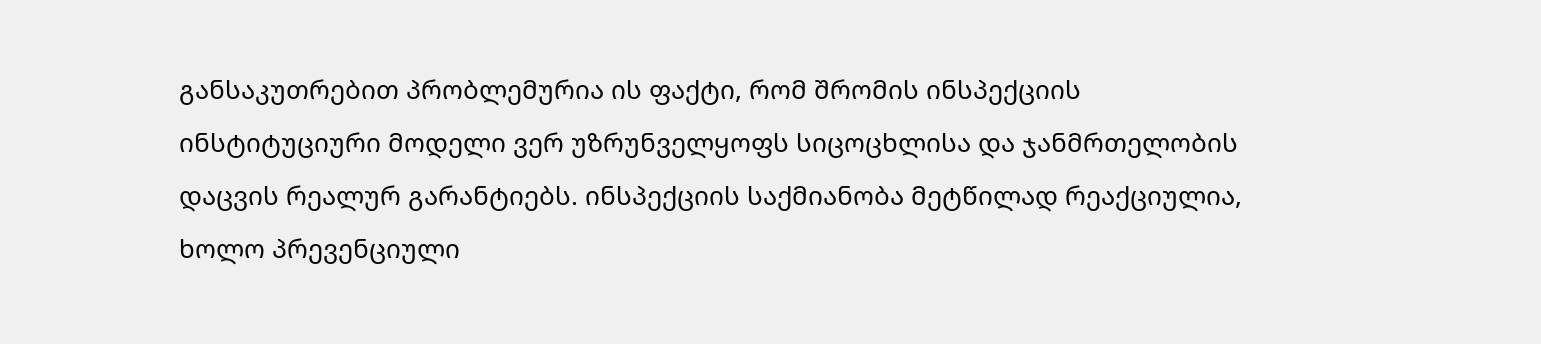განსაკუთრებით პრობლემურია ის ფაქტი, რომ შრომის ინსპექციის ინსტიტუციური მოდელი ვერ უზრუნველყოფს სიცოცხლისა და ჯანმრთელობის დაცვის რეალურ გარანტიებს. ინსპექციის საქმიანობა მეტწილად რეაქციულია, ხოლო პრევენციული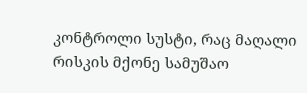კონტროლი სუსტი, რაც მაღალი რისკის მქონე სამუშაო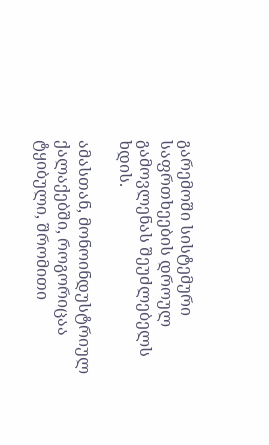გარემოში სისტემური საფრთხეების დროულ გამოვლენას შეუძლებელს ხდის.

ამასთან, მონოინდუსტრიულ ქალაქებში, როგორიცაა ტყიბული, შრომითი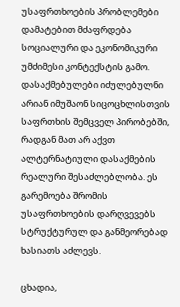უსაფრთხოების პრობლემები დამატებით მძაფრდება სოციალური და ეკონომიკური უმძიმესი კონტექსტის გამო. დასაქმებულები იძულებულნი არიან იმუშაონ სიცოცხლისთვის საფრთხის შემცველ პირობებში, რადგან მათ არ აქვთ ალტერნატიული დასაქმების რეალური შესაძლებლობა. ეს გარემოება შრომის უსაფრთხოების დარღვევებს სტრუქტურულ და განმეორებად ხასიათს აძლევს.

ცხადია,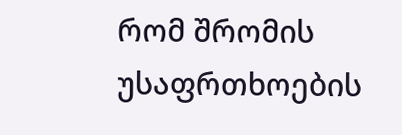რომ შრომის უსაფრთხოების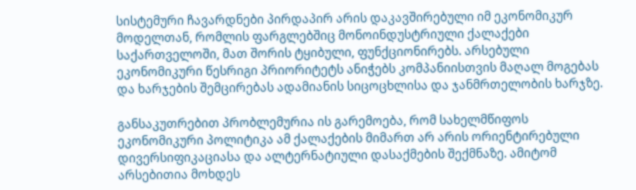სისტემური ჩავარდნები პირდაპირ არის დაკავშირებული იმ ეკონომიკურ მოდელთან, რომლის ფარგლებშიც მონოინდუსტრიული ქალაქები საქართველოში, მათ შორის ტყიბული, ფუნქციონირებს. არსებული ეკონომიკური წესრიგი პრიორიტეტს ანიჭებს კომპანიისთვის მაღალ მოგებას და ხარჯების შემცირებას ადამიანის სიცოცხლისა და ჯანმრთელობის ხარჯზე.

განსაკუთრებით პრობლემურია ის გარემოება, რომ სახელმწიფოს ეკონომიკური პოლიტიკა ამ ქალაქების მიმართ არ არის ორიენტირებული დივერსიფიკაციასა და ალტერნატიული დასაქმების შექმნაზე. ამიტომ არსებითია მოხდეს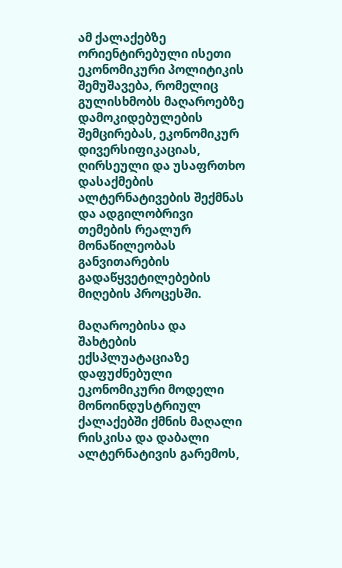ამ ქალაქებზე ორიენტირებული ისეთი ეკონომიკური პოლიტიკის შემუშავება, რომელიც გულისხმობს მაღაროებზე დამოკიდებულების შემცირებას, ეკონომიკურ დივერსიფიკაციას, ღირსეული და უსაფრთხო დასაქმების ალტერნატივების შექმნას და ადგილობრივი თემების რეალურ მონაწილეობას განვითარების გადაწყვეტილებების მიღების პროცესში.

მაღაროებისა და შახტების ექსპლუატაციაზე დაფუძნებული ეკონომიკური მოდელი მონოინდუსტრიულ ქალაქებში ქმნის მაღალი რისკისა და დაბალი ალტერნატივის გარემოს,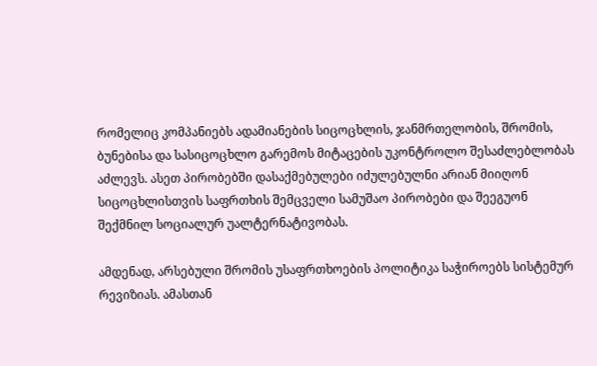რომელიც კომპანიებს ადამიანების სიცოცხლის, ჯანმრთელობის, შრომის, ბუნებისა და სასიცოცხლო გარემოს მიტაცების უკონტროლო შესაძლებლობას აძლევს. ასეთ პირობებში დასაქმებულები იძულებულნი არიან მიიღონ სიცოცხლისთვის საფრთხის შემცველი სამუშაო პირობები და შეეგუონ შექმნილ სოციალურ უალტერნატივობას.

ამდენად, არსებული შრომის უსაფრთხოების პოლიტიკა საჭიროებს სისტემურ რევიზიას. ამასთან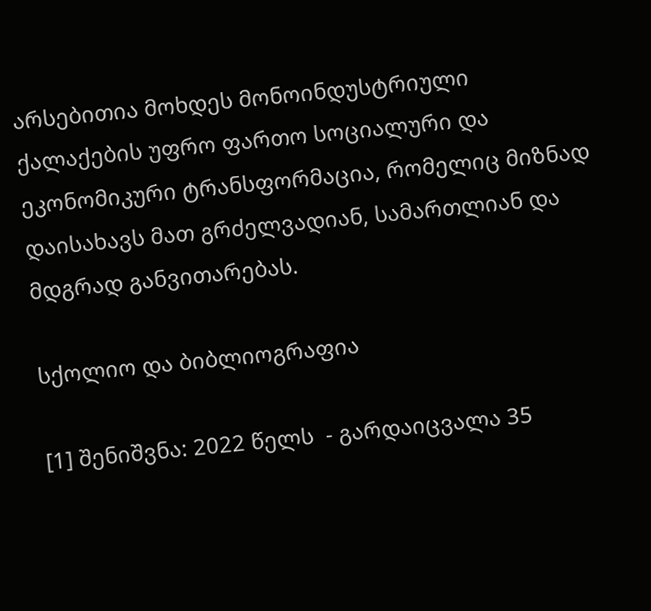არსებითია მოხდეს მონოინდუსტრიული ქალაქების უფრო ფართო სოციალური და ეკონომიკური ტრანსფორმაცია, რომელიც მიზნად დაისახავს მათ გრძელვადიან, სამართლიან და მდგრად განვითარებას.

სქოლიო და ბიბლიოგრაფია

[1] შენიშვნა: 2022 წელს  - გარდაიცვალა 35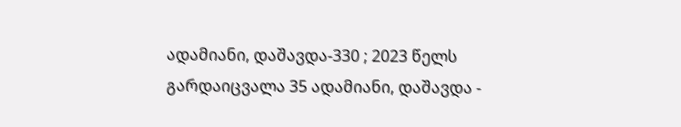ადამიანი, დაშავდა-330 ; 2023 წელს გარდაიცვალა 35 ადამიანი, დაშავდა -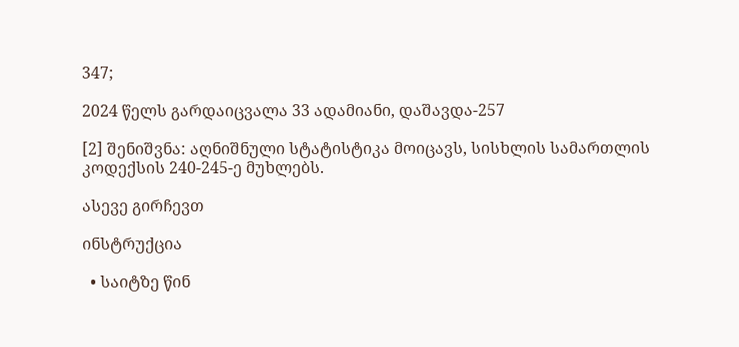347;

2024 წელს გარდაიცვალა 33 ადამიანი, დაშავდა-257

[2] შენიშვნა: აღნიშნული სტატისტიკა მოიცავს, სისხლის სამართლის კოდექსის 240-245-ე მუხლებს.

ასევე გირჩევთ

ინსტრუქცია

  • საიტზე წინ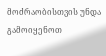მოძრაობისთვის უნდა გამოიყენოთ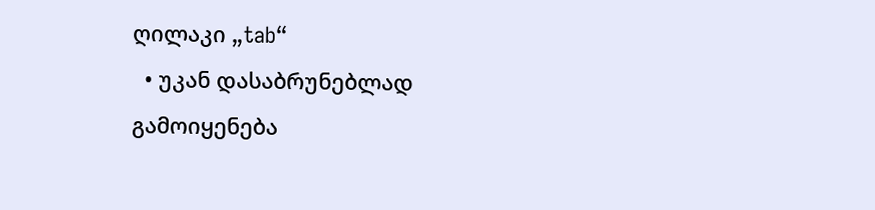ღილაკი „tab“
  • უკან დასაბრუნებლად გამოიყენება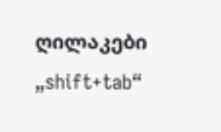ღილაკები „shift+tab“